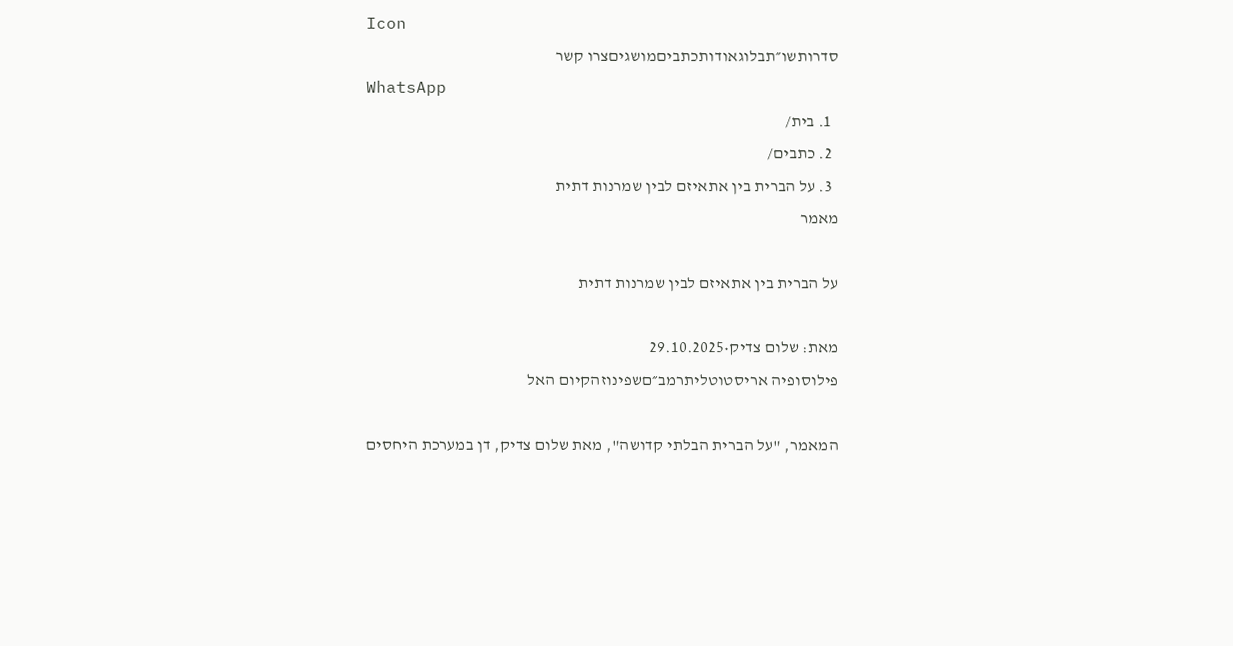Icon
סדרותשו״תבלוגאודותכתביםמושגיםצרו קשר
WhatsApp
  1. בית/
  2. כתבים/
  3. על הברית בין אתאיזם לבין שמרנות דתית
מאמר

על הברית בין אתאיזם לבין שמרנות דתית

מאת: שלום צדיק•29.10.2025
פילוסופיה אריסטוטליתרמב״םשפינוזהקיום האל

המאמר, "על הברית הבלתי קדושה", מאת שלום צדיק, דן במערכת היחסים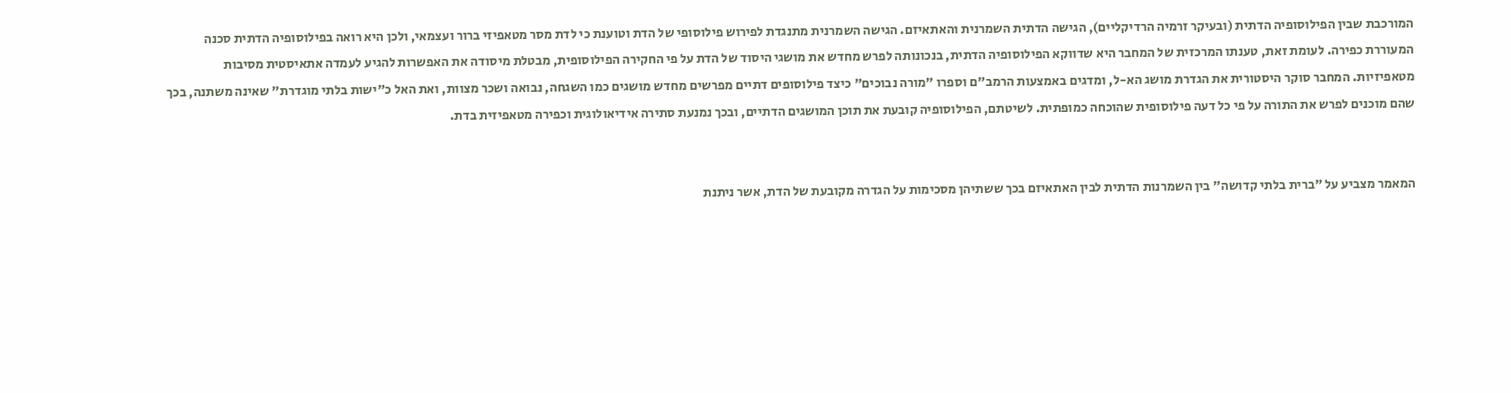המורכבת שבין הפילוסופיה הדתית (ובעיקר זרמיה הרדיקליים), הגישה הדתית השמרנית והאתאיזם. הגישה השמרנית מתנגדת לפירוש פילוסופי של הדת וטוענת כי לדת מסר מטאפיזי ברור ועצמאי, ולכן היא רואה בפילוסופיה הדתית סכנה המעוררת כפירה. לעומת זאת, טענתו המרכזית של המחבר היא שדווקא הפילוסופיה הדתית, בנכונותה לפרש מחדש את מושגי היסוד של הדת על פי החקירה הפילוסופית, מבטלת מיסודה את האפשרות להגיע לעמדה אתאיסטית מסיבות מטאפיזיות. המחבר סוקר היסטורית את הגדרת מושג הא-ל, ומדגים באמצעות הרמב"ם וספרו "מורה נבוכים" כיצד פילוסופים דתיים מפרשים מחדש מושגים כמו השגחה, נבואה ושכר מצוות, ואת האל כ"ישות בלתי מוגדרת" שאינה משתנה, בכך שהם מוכנים לפרש את התורה על פי כל דעה פילוסופית שהוכחה כמופתית. לשיטתם, הפילוסופיה קובעת את תוכן המושגים הדתיים, ובכך נמנעת סתירה אידיאולוגית וכפירה מטאפיזית בדת.


המאמר מצביע על "ברית בלתי קדושה" בין השמרנות הדתית לבין האתאיזם בכך ששתיהן מסכימות על הגדרה מקובעת של הדת, אשר ניתנת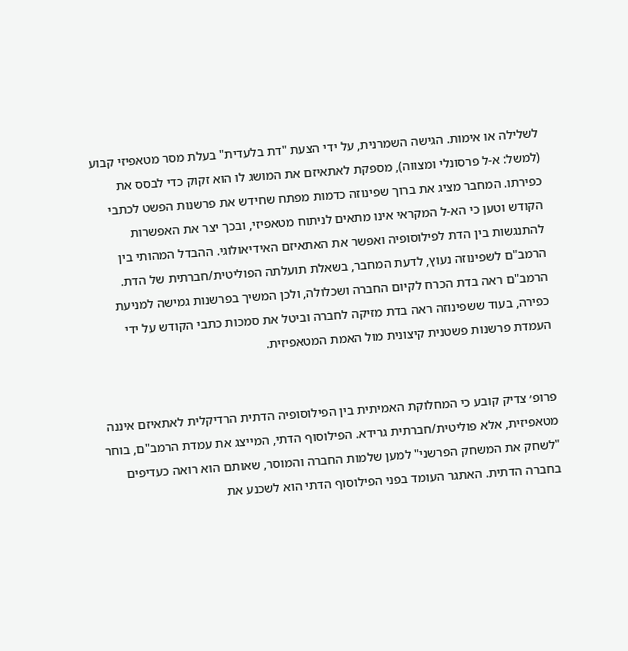לשלילה או אימות. הגישה השמרנית, על ידי הצעת "דת בלעדית" בעלת מסר מטאפיזי קבוע (למשל: א-ל פרסונלי ומצווה), מספקת לאתאיזם את המושג לו הוא זקוק כדי לבסס את כפירתו. המחבר מציג את ברוך שפינוזה כדמות מפתח שחידש את פרשנות הפשט לכתבי הקודש וטען כי הא-ל המקראי אינו מתאים לניתוח מטאפיזי, ובכך יצר את האפשרות להתנגשות בין הדת לפילוסופיה ואפשר את האתאיזם האידיאולוגי. ההבדל המהותי בין הרמב"ם לשפינוזה נעוץ, לדעת המחבר, בשאלת תועלתה הפוליטית/חברתית של הדת. הרמב"ם ראה בדת הכרח לקיום החברה ושכלולה, ולכן המשיך בפרשנות גמישה למניעת כפירה, בעוד ששפינוזה ראה בדת מזיקה לחברה וביטל את סמכות כתבי הקודש על ידי העמדת פרשנות פשטנית קיצונית מול האמת המטאפיזית.


פרופ׳ צדיק קובע כי המחלוקת האמיתית בין הפילוסופיה הדתית הרדיקלית לאתאיזם איננה מטאפיזית, אלא פוליטית/חברתית גרידא. הפילוסוף הדתי, המייצג את עמדת הרמב"ם, בוחר "לשחק את המשחק הפרשני" למען שלמות החברה והמוסר, שאותם הוא רואה כעדיפים בחברה הדתית. האתגר העומד בפני הפילוסוף הדתי הוא לשכנע את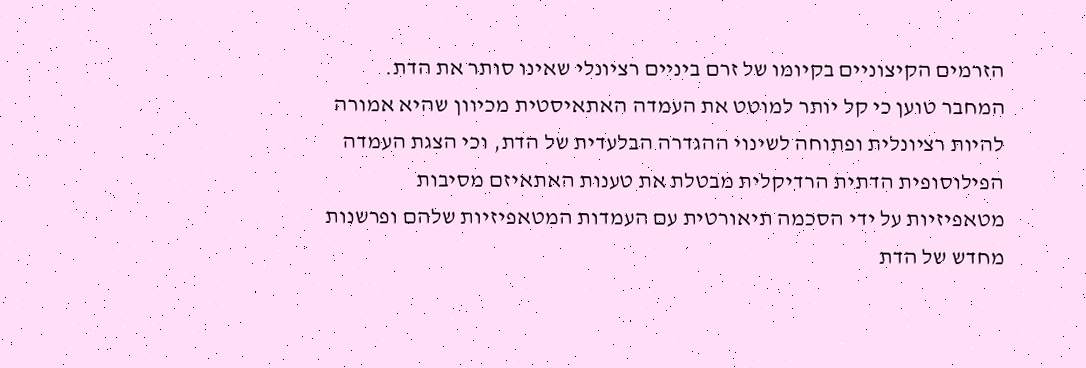הזרמים הקיצוניים בקיומו של זרם ביניים רציונלי שאינו סותר את הדת. המחבר טוען כי קל יותר למוטט את העמדה האתאיסטית מכיוון שהיא אמורה להיות רציונלית ופתוחה לשינוי ההגדרה הבלעדית של הדת, וכי הצגת העמדה הפילוסופית הדתית הרדיקלית מבטלת את טענות האתאיזם מסיבות מטאפיזיות על ידי הסכמה תיאורטית עם העמדות המטאפיזיות שלהם ופרשנות מחדש של הדת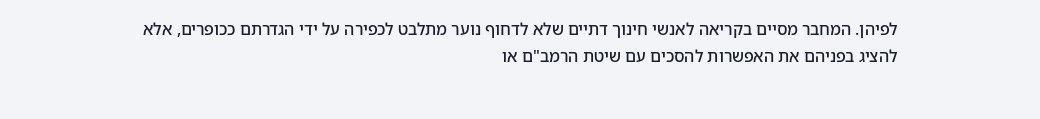לפיהן. המחבר מסיים בקריאה לאנשי חינוך דתיים שלא לדחוף נוער מתלבט לכפירה על ידי הגדרתם ככופרים, אלא להציג בפניהם את האפשרות להסכים עם שיטת הרמב"ם או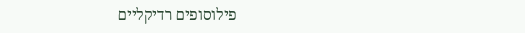פילוסופים רדיקליים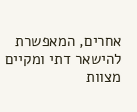אחרים, המאפשרת להישאר דתי ומקיים מצוות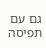גם עם תפיסה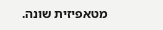מטאפיזית שונה.